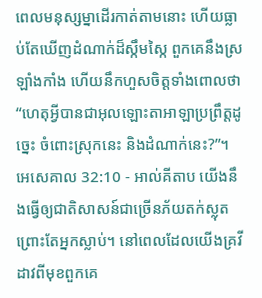ពេលមនុស្សម្នាដើរកាត់តាមនោះ ហើយធ្លាប់តែឃើញដំណាក់ដ៏ស្កឹមស្កៃ ពួកគេនឹងស្រឡាំងកាំង ហើយនឹកហួសចិត្តទាំងពោលថា “ហេតុអ្វីបានជាអុលឡោះតាអាឡាប្រព្រឹត្តដូច្នេះ ចំពោះស្រុកនេះ និងដំណាក់នេះ?”។
អេសេគាល 32:10 - អាល់គីតាប យើងនឹងធ្វើឲ្យជាតិសាសន៍ជាច្រើនភ័យតក់ស្លុត ព្រោះតែអ្នកស្លាប់។ នៅពេលដែលយើងគ្រវីដាវពីមុខពួកគេ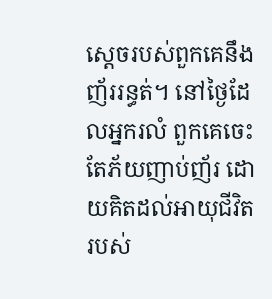ស្ដេចរបស់ពួកគេនឹងញ័ររន្ធត់។ នៅថ្ងៃដែលអ្នករលំ ពួកគេចេះតែភ័យញាប់ញ័រ ដោយគិតដល់អាយុជីវិតរបស់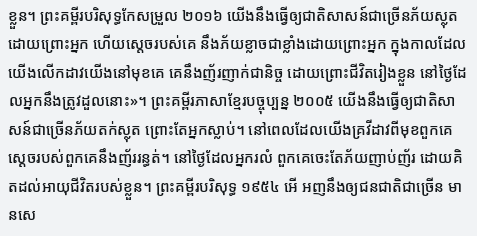ខ្លួន។ ព្រះគម្ពីរបរិសុទ្ធកែសម្រួល ២០១៦ យើងនឹងធ្វើឲ្យជាតិសាសន៍ជាច្រើនភ័យស្លុត ដោយព្រោះអ្នក ហើយស្តេចរបស់គេ នឹងភ័យខ្លាចជាខ្លាំងដោយព្រោះអ្នក ក្នុងកាលដែលយើងលើកដាវយើងនៅមុខគេ គេនឹងញ័រញាក់ជានិច្ច ដោយព្រោះជីវិតរៀងខ្លួន នៅថ្ងៃដែលអ្នកនឹងត្រូវដួលនោះ»។ ព្រះគម្ពីរភាសាខ្មែរបច្ចុប្បន្ន ២០០៥ យើងនឹងធ្វើឲ្យជាតិសាសន៍ជាច្រើនភ័យតក់ស្លុត ព្រោះតែអ្នកស្លាប់។ នៅពេលដែលយើងគ្រវីដាវពីមុខពួកគេ ស្ដេចរបស់ពួកគេនឹងញ័ររន្ធត់។ នៅថ្ងៃដែលអ្នករលំ ពួកគេចេះតែភ័យញាប់ញ័រ ដោយគិតដល់អាយុជីវិតរបស់ខ្លួន។ ព្រះគម្ពីរបរិសុទ្ធ ១៩៥៤ អើ អញនឹងឲ្យជនជាតិជាច្រើន មានសេ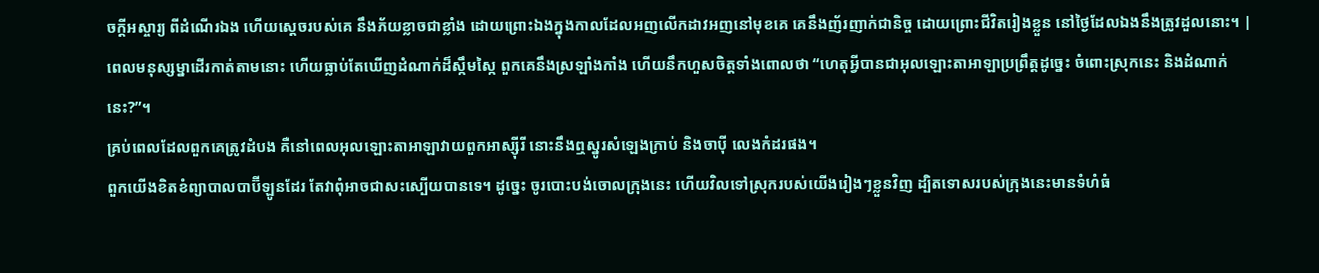ចក្ដីអស្ចារ្យ ពីដំណើរឯង ហើយស្តេចរបស់គេ នឹងភ័យខ្លាចជាខ្លាំង ដោយព្រោះឯងក្នុងកាលដែលអញលើកដាវអញនៅមុខគេ គេនឹងញ័រញាក់ជានិច្ច ដោយព្រោះជីវិតរៀងខ្លួន នៅថ្ងៃដែលឯងនឹងត្រូវដួលនោះ។ |
ពេលមនុស្សម្នាដើរកាត់តាមនោះ ហើយធ្លាប់តែឃើញដំណាក់ដ៏ស្កឹមស្កៃ ពួកគេនឹងស្រឡាំងកាំង ហើយនឹកហួសចិត្តទាំងពោលថា “ហេតុអ្វីបានជាអុលឡោះតាអាឡាប្រព្រឹត្តដូច្នេះ ចំពោះស្រុកនេះ និងដំណាក់នេះ?”។
គ្រប់ពេលដែលពួកគេត្រូវដំបង គឺនៅពេលអុលឡោះតាអាឡាវាយពួកអាស្ស៊ីរី នោះនឹងឮស្នូរសំឡេងក្រាប់ និងចាប៉ី លេងកំដរផង។
ពួកយើងខិតខំព្យាបាលបាប៊ីឡូនដែរ តែវាពុំអាចជាសះស្បើយបានទេ។ ដូច្នេះ ចូរបោះបង់ចោលក្រុងនេះ ហើយវិលទៅស្រុករបស់យើងរៀងៗខ្លួនវិញ ដ្បិតទោសរបស់ក្រុងនេះមានទំហំធំ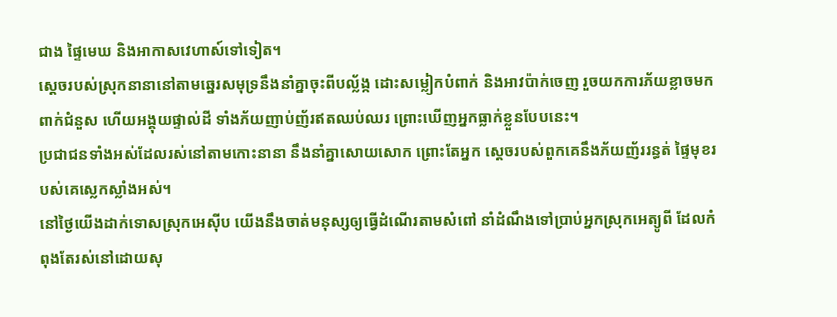ជាង ផ្ទៃមេឃ និងអាកាសវេហាស៍ទៅទៀត។
ស្ដេចរបស់ស្រុកនានានៅតាមឆ្នេរសមុទ្រនឹងនាំគ្នាចុះពីបល្ល័ង្ក ដោះសម្លៀកបំពាក់ និងអាវប៉ាក់ចេញ រួចយកការភ័យខ្លាចមកពាក់ជំនួស ហើយអង្គុយផ្ទាល់ដី ទាំងភ័យញាប់ញ័រឥតឈប់ឈរ ព្រោះឃើញអ្នកធ្លាក់ខ្លួនបែបនេះ។
ប្រជាជនទាំងអស់ដែលរស់នៅតាមកោះនានា នឹងនាំគ្នាសោយសោក ព្រោះតែអ្នក ស្ដេចរបស់ពួកគេនឹងភ័យញ័ររន្ធត់ ផ្ទៃមុខរបស់គេស្លេកស្លាំងអស់។
នៅថ្ងៃយើងដាក់ទោសស្រុកអេស៊ីប យើងនឹងចាត់មនុស្សឲ្យធ្វើដំណើរតាមសំពៅ នាំដំណឹងទៅប្រាប់អ្នកស្រុកអេត្យូពី ដែលកំពុងតែរស់នៅដោយសុ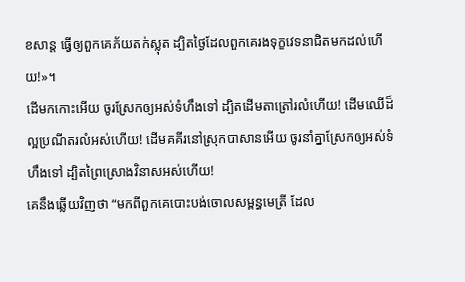ខសាន្ត ធ្វើឲ្យពួកគេភ័យតក់ស្លុត ដ្បិតថ្ងៃដែលពួកគេរងទុក្ខវេទនាជិតមកដល់ហើយ!»។
ដើមកកោះអើយ ចូរស្រែកឲ្យអស់ទំហឹងទៅ ដ្បិតដើមតាត្រៅរលំហើយ! ដើមឈើដ៏ល្អប្រណីតរលំអស់ហើយ! ដើមគគីរនៅស្រុកបាសានអើយ ចូរនាំគ្នាស្រែកឲ្យអស់ទំហឹងទៅ ដ្បិតព្រៃស្រោងវិនាសអស់ហើយ!
គេនឹងឆ្លើយវិញថា “មកពីពួកគេបោះបង់ចោលសម្ពន្ធមេត្រី ដែល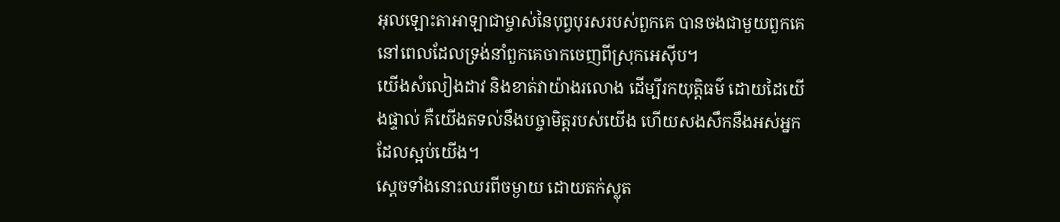អុលឡោះតាអាឡាជាម្ចាស់នៃបុព្វបុរសរបស់ពួកគេ បានចងជាមួយពួកគេ នៅពេលដែលទ្រង់នាំពួកគេចាកចេញពីស្រុកអេស៊ីប។
យើងសំលៀងដាវ និងខាត់វាយ៉ាងរលោង ដើម្បីរកយុត្តិធម៌ ដោយដៃយើងផ្ទាល់ គឺយើងតទល់នឹងបច្ចាមិត្តរបស់យើង ហើយសងសឹកនឹងអស់អ្នកដែលស្អប់យើង។
ស្ដេចទាំងនោះឈរពីចម្ងាយ ដោយតក់ស្លុត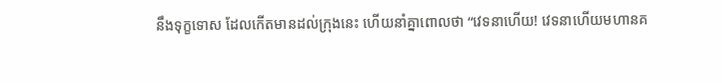នឹងទុក្ខទោស ដែលកើតមានដល់ក្រុងនេះ ហើយនាំគ្នាពោលថា “វេទនាហើយ! វេទនាហើយមហានគ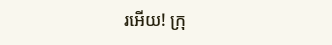រអើយ! ក្រុ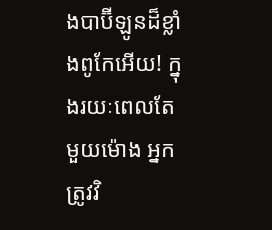ងបាប៊ីឡូនដ៏ខ្លាំងពូកែអើយ! ក្នុងរយៈពេលតែមួយម៉ោង អ្នកត្រូវវិ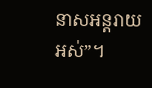នាសអន្ដរាយអស់”។